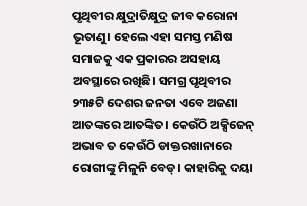ପୃଥିବୀର କ୍ଷୁଦ୍ରାତିକ୍ଷୁଦ୍ର ଜୀବ କରୋନା ଭୂତାଣୁ। ହେଲେ ଏହା ସମସ୍ତ ମଣିଷ ସମାଜକୁ ଏକ ପ୍ରକାରର ଅସହାୟ ଅବସ୍ଥାରେ ରଖିଛି। ସମଗ୍ର ପୃଥିବୀର ୨୩୫ଟି ଦେଶର ଜନତା ଏବେ ଅଜଣା ଆତଙ୍କରେ ଆତଙ୍କିତ। କେଉଁଠି ଅକ୍ସିଜେନ୍ ଅଭାବ ତ କେଉଁଠି ଡାକ୍ତରଖାନାରେ ରୋଗୀଙ୍କୁ ମିଳୁନି ବେଡ୍। କାହାରିକୁ ଦୟା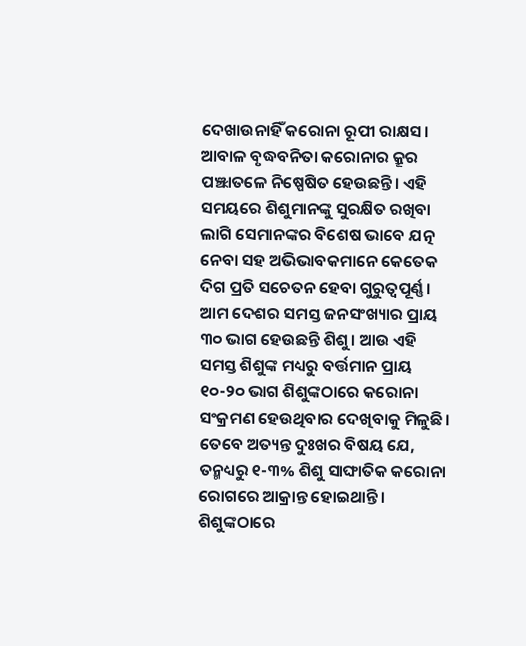ଦେଖାଉନାହିଁ କରୋନା ରୂପୀ ରାକ୍ଷସ। ଆବାଳ ବୃଦ୍ଧବନିତା କରୋନାର କ୍ରୂର ପଞ୍ଝାତଳେ ନିଷ୍ପେଷିତ ହେଉଛନ୍ତି। ଏହି ସମୟରେ ଶିଶୁମାନଙ୍କୁ ସୁରକ୍ଷିତ ରଖିବା ଲାଗି ସେମାନଙ୍କର ବିଶେଷ ଭାବେ ଯତ୍ନ ନେବା ସହ ଅଭିଭାବକମାନେ କେତେକ ଦିଗ ପ୍ରତି ସଚେତନ ହେବା ଗୁରୁତ୍ୱପୂର୍ଣ୍ଣ।
ଆମ ଦେଶର ସମସ୍ତ ଜନସଂଖ୍ୟାର ପ୍ରାୟ ୩୦ ଭାଗ ହେଉଛନ୍ତି ଶିଶୁ। ଆଉ ଏହି ସମସ୍ତ ଶିଶୁଙ୍କ ମଧ୍ୟରୁ ବର୍ତ୍ତମାନ ପ୍ରାୟ ୧୦-୨୦ ଭାଗ ଶିଶୁଙ୍କଠାରେ କରୋନା ସଂକ୍ରମଣ ହେଉଥିବାର ଦେଖିବାକୁ ମିଳୁଛି। ତେବେ ଅତ୍ୟନ୍ତ ଦୁଃଖର ବିଷୟ ଯେ, ତନ୍ମଧ୍ୟରୁ ୧-୩% ଶିଶୁ ସାଙ୍ଘାତିକ କରୋନା ରୋଗରେ ଆକ୍ରାନ୍ତ ହୋଇଥାନ୍ତି।
ଶିଶୁଙ୍କଠାରେ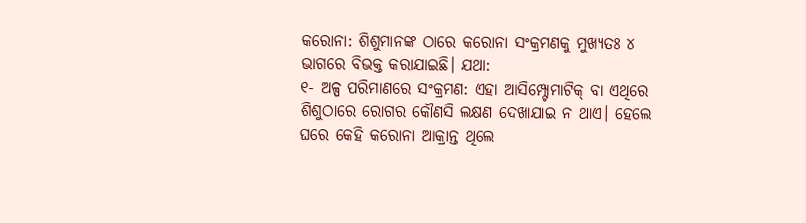କରୋନା: ଶିଶୁମାନଙ୍କ ଠାରେ କରୋନା ସଂକ୍ରମଣକୁ ମୁଖ୍ୟତଃ ୪ ଭାଗରେ ବିଭକ୍ତ କରାଯାଇଛି। ଯଥା:
୧- ଅଳ୍ପ ପରିମାଣରେ ସଂକ୍ରମଣ: ଏହା ଆସିମ୍ପ୍ଟୋମାଟିକ୍ ବା ଏଥିରେ ଶିଶୁଠାରେ ରୋଗର କୌଣସି ଲକ୍ଷଣ ଦେଖାଯାଇ ନ ଥାଏ। ହେଲେ ଘରେ କେହି କରୋନା ଆକ୍ରାନ୍ତ ଥିଲେ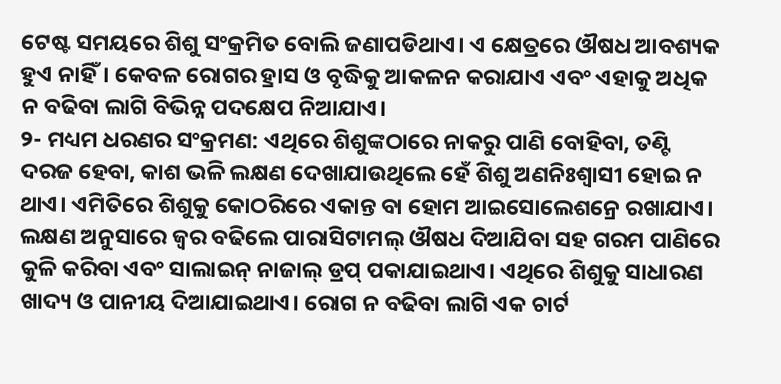ଟେଷ୍ଟ ସମୟରେ ଶିଶୁ ସଂକ୍ରମିତ ବୋଲି ଜଣାପଡିଥାଏ। ଏ କ୍ଷେତ୍ରରେ ଔଷଧ ଆବଶ୍ୟକ ହୁଏ ନାହିଁ। କେବଳ ରୋଗର ହ୍ରାସ ଓ ବୃଦ୍ଧିକୁ ଆକଳନ କରାଯାଏ ଏବଂ ଏହାକୁ ଅଧିକ ନ ବଢିବା ଲାଗି ବିଭିନ୍ନ ପଦକ୍ଷେପ ନିଆଯାଏ।
୨- ମଧ୍ୟମ ଧରଣର ସଂକ୍ରମଣ: ଏଥିରେ ଶିଶୁଙ୍କଠାରେ ନାକରୁ ପାଣି ବୋହିବା, ତଣ୍ଟି ଦରଜ ହେବା, କାଶ ଭଳି ଲକ୍ଷଣ ଦେଖାଯାଉଥିଲେ ହେଁ ଶିଶୁ ଅଣନିଃଶ୍ୱାସୀ ହୋଇ ନ ଥାଏ। ଏମିତିରେ ଶିଶୁକୁ କୋଠରିରେ ଏକାନ୍ତ ବା ହୋମ ଆଇସୋଲେଶନ୍ରେ ରଖାଯାଏ। ଲକ୍ଷଣ ଅନୁସାରେ ଜ୍ୱର ବଢିଲେ ପାରାସିଟାମଲ୍ ଔଷଧ ଦିଆଯିବା ସହ ଗରମ ପାଣିରେ କୁଳି କରିବା ଏବଂ ସାଲାଇନ୍ ନାଜାଲ୍ ଡ୍ରପ୍ ପକାଯାଇଥାଏ। ଏଥିରେ ଶିଶୁକୁ ସାଧାରଣ ଖାଦ୍ୟ ଓ ପାନୀୟ ଦିଆଯାଇଥାଏ। ରୋଗ ନ ବଢିବା ଲାଗି ଏକ ଚାର୍ଟ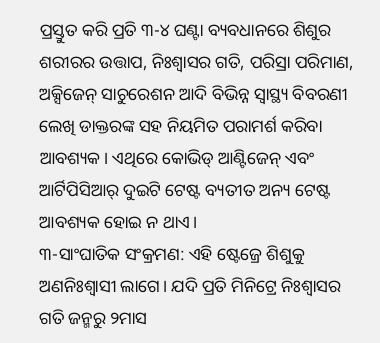ପ୍ରସ୍ତୁତ କରି ପ୍ରତି ୩-୪ ଘଣ୍ଟା ବ୍ୟବଧାନରେ ଶିଶୁର ଶରୀରର ଉତ୍ତାପ, ନିଃଶ୍ୱାସର ଗତି, ପରିସ୍ରା ପରିମାଣ, ଅକ୍ସିଜେନ୍ ସାଚୁରେଶନ ଆଦି ବିଭିନ୍ନ ସ୍ବାସ୍ଥ୍ୟ ବିବରଣୀ ଲେଖି ଡାକ୍ତରଙ୍କ ସହ ନିୟମିତ ପରାମର୍ଶ କରିବା ଆବଶ୍ୟକ। ଏଥିରେ କୋଭିଡ୍ ଆଣ୍ଟିଜେନ୍ ଏବଂ ଆର୍ଟିପିସିଆର୍ ଦୁଇଟି ଟେଷ୍ଟ ବ୍ୟତୀତ ଅନ୍ୟ ଟେଷ୍ଟ ଆବଶ୍ୟକ ହୋଇ ନ ଥାଏ।
୩-ସାଂଘାତିକ ସଂକ୍ରମଣ: ଏହି ଷ୍ଟେଜ୍ରେ ଶିଶୁକୁ ଅଣନିଃଶ୍ୱାସୀ ଲାଗେ। ଯଦି ପ୍ରତି ମିନିଟ୍ରେ ନିଃଶ୍ୱାସର ଗତି ଜନ୍ମରୁ ୨ମାସ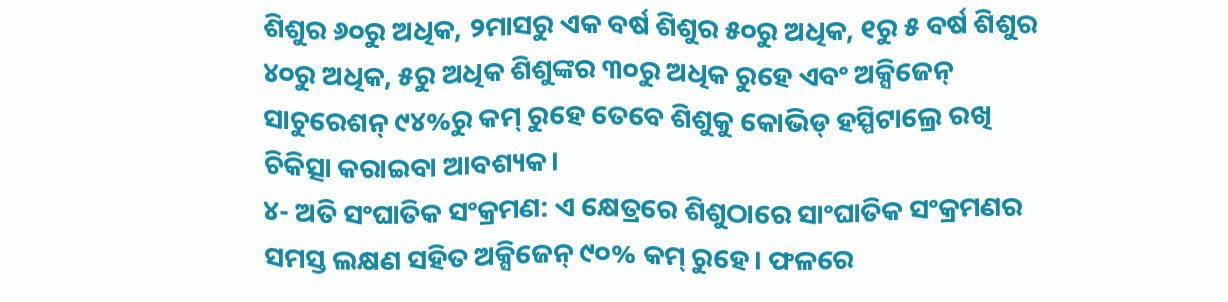ଶିଶୁର ୬୦ରୁ ଅଧିକ, ୨ମାସରୁ ଏକ ବର୍ଷ ଶିଶୁର ୫୦ରୁ ଅଧିକ, ୧ରୁ ୫ ବର୍ଷ ଶିଶୁର ୪୦ରୁ ଅଧିକ, ୫ରୁ ଅଧିକ ଶିଶୁଙ୍କର ୩୦ରୁ ଅଧିକ ରୁହେ ଏବଂ ଅକ୍ସିଜେନ୍ ସାଚୁରେଶନ୍ ୯୪%ରୁ କମ୍ ରୁହେ ତେବେ ଶିଶୁକୁ କୋଭିଡ୍ ହସ୍ପିଟାଲ୍ରେ ରଖି ଚିକିତ୍ସା କରାଇବା ଆବଶ୍ୟକ।
୪- ଅତି ସଂଘାତିକ ସଂକ୍ରମଣ: ଏ କ୍ଷେତ୍ରରେ ଶିଶୁଠାରେ ସାଂଘାତିକ ସଂକ୍ରମଣର ସମସ୍ତ ଲକ୍ଷଣ ସହିତ ଅକ୍ସିଜେନ୍ ୯୦% କମ୍ ରୁହେ। ଫଳରେ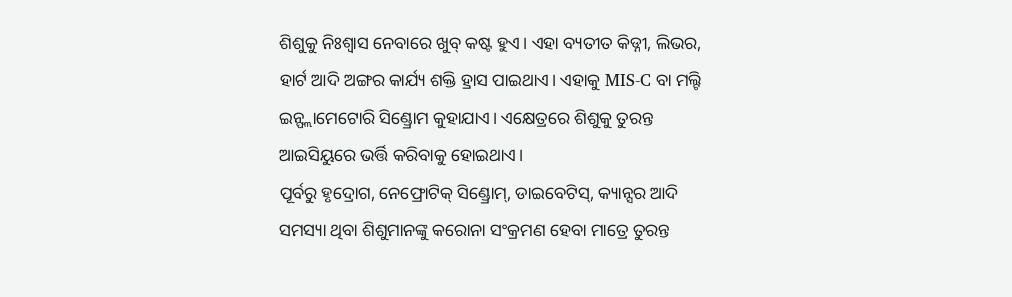ଶିଶୁକୁ ନିଃଶ୍ୱାସ ନେବାରେ ଖୁବ୍ କଷ୍ଟ ହୁଏ। ଏହା ବ୍ୟତୀତ କିଡ୍ନୀ, ଲିଭର, ହାର୍ଟ ଆଦି ଅଙ୍ଗର କାର୍ଯ୍ୟ ଶକ୍ତି ହ୍ରାସ ପାଇଥାଏ। ଏହାକୁ MIS-C ବା ମଲ୍ଟି ଇନ୍ଫ୍ଲାମେଟୋରି ସିଣ୍ଡ୍ରୋମ କୁହାଯାଏ। ଏକ୍ଷେତ୍ରରେ ଶିଶୁକୁ ତୁରନ୍ତ ଆଇସିୟୁରେ ଭର୍ତ୍ତି କରିବାକୁ ହୋଇଥାଏ।
ପୂର୍ବରୁ ହୃଦ୍ରୋଗ, ନେଫ୍ରୋଟିକ୍ ସିଣ୍ଡ୍ରୋମ୍, ଡାଇବେଟିସ୍, କ୍ୟାନ୍ସର ଆଦି ସମସ୍ୟା ଥିବା ଶିଶୁମାନଙ୍କୁ କରୋନା ସଂକ୍ରମଣ ହେବା ମାତ୍ରେ ତୁରନ୍ତ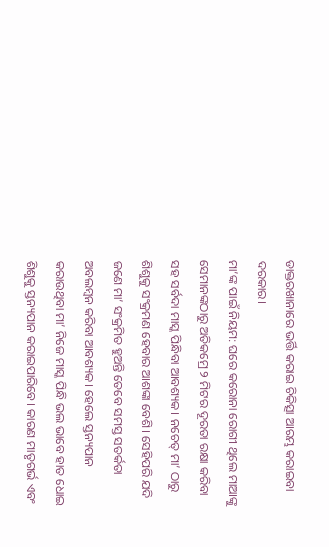ଡାକ୍ତରଖାନାରେ ଭର୍ତ୍ତି କରାଇ ଚିକିତ୍ସା ଆରମ୍ଭ କରାଇବା ଦରକାର।
ମା’ଙ୍କ ପାଇଁ ନିୟମ: ଘରେ କରୋନା ରୋଗୀ ଥିଲେ ମାଆଙ୍କୁ ସେମାନଙ୍କଠାରୁ ଅତିକମ୍ରେ ୨ ମିଟର ଦୂରତା ରକ୍ଷା କରିବା ସହ ସର୍ବଦା ମାସ୍କ ପିନ୍ଧିବା ଆବଶ୍ୟକ। ନଚେତ୍ ମା’ ଠାରୁ ଶିଶୁକୁ ସଂକ୍ରମଣ ହେବାର ଆଶଙ୍କା ବେଶି। ସେହିପରି ଯଦି ଜଣେ ମା’ ସଂକ୍ରମିତ ହୁଅନ୍ତି ତେବେ ସମସ୍ତ ସତର୍କତା ଅବଲମ୍ବନ କରିବା ଆବଶ୍ୟକ। ହେଲେ ସ୍ତନ୍ୟପାନ କରାଉଥିବା ମା’ ନିଜେ ମାସ୍କ ପିନ୍ଧି ଭଲ ଭାବେ ହାତ ଧୋଇ ଶିଶୁକୁ ସ୍ତନ୍ୟପାନ କରାଇପାରିବେ। କାରଣ ମାତୃଗର୍ଭ ଏବଂ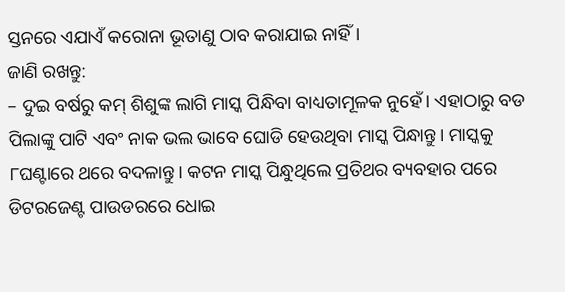ସ୍ତନରେ ଏଯାଏଁ କରୋନା ଭୂତାଣୁ ଠାବ କରାଯାଇ ନାହିଁ।
ଜାଣି ରଖନ୍ତୁ:
– ଦୁଇ ବର୍ଷରୁ କମ୍ ଶିଶୁଙ୍କ ଲାଗି ମାସ୍କ ପିନ୍ଧିବା ବାଧ୍ୟତାମୂଳକ ନୁହେଁ। ଏହାଠାରୁ ବଡ ପିଲାଙ୍କୁ ପାଟି ଏବଂ ନାକ ଭଲ ଭାବେ ଘୋଡି ହେଉଥିବା ମାସ୍କ ପିନ୍ଧାନ୍ତୁ। ମାସ୍କକୁ ୮ଘଣ୍ଟାରେ ଥରେ ବଦଳାନ୍ତୁ। କଟନ ମାସ୍କ ପିନ୍ଧୁଥିଲେ ପ୍ରତିଥର ବ୍ୟବହାର ପରେ ଡିଟରଜେଣ୍ଟ ପାଉଡରରେ ଧୋଇ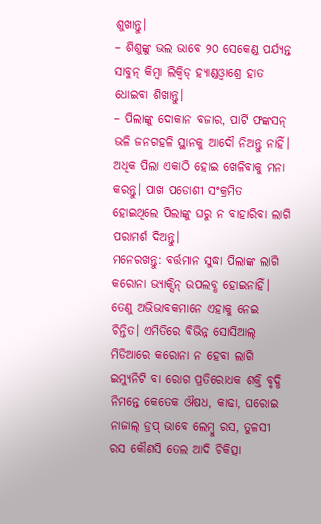ଶୁଖାନ୍ତୁ।
– ଶିଶୁଙ୍କୁ ଭଲ ଭାବେ ୨୦ ସେକେଣ୍ଡ ପର୍ଯ୍ୟନ୍ତ ସାବୁନ୍ କିମ୍ବା ଲିକ୍ୱିଡ୍ ହ୍ୟାଣ୍ଡଓ୍ବାଶ୍ରେ ହାତ ଧୋଇବା ଶିଖାନ୍ତୁ।
– ପିଲାଙ୍କୁ ଦୋକାନ ବଜାର, ପାର୍ଟି ଫଙ୍କସନ୍ ଭଳି ଜନଗହଳି ସ୍ଥାନକୁ ଆଦୌ ନିଅନ୍ତୁ ନାହିଁ। ଅଧିକ ପିଲା ଏକାଠି ହୋଇ ଖେଳିବାକୁ ମନା କରନ୍ତୁ। ପାଖ ପଡୋଶୀ ସଂକ୍ରମିତ ହୋଇଥିଲେ ପିଲାଙ୍କୁ ଘରୁ ନ ବାହାରିବା ଲାଗି ପରାମର୍ଶ ଦିଅନ୍ତୁ।
ମନେରଖନ୍ତୁ: ବର୍ତ୍ତମାନ ସୁଦ୍ଧା ପିଲାଙ୍କ ଲାଗି କରୋନା ଭ୍ୟାକ୍ସିନ୍ ଉପଲବ୍ଧ ହୋଇନାହିଁ। ତେଣୁ ଅଭିଭାବକମାନେ ଏହାକୁ ନେଇ ଚିନ୍ତିତ। ଏମିତିରେ ବିଭିନ୍ନ ସୋସିଆଲ୍ ମିଡିଆରେ କରୋନା ନ ହେବା ଲାଗି ଇମ୍ୟୁନିଟି ବା ରୋଗ ପ୍ରତିରୋଧକ ଶକ୍ତି ବୃଦ୍ଧି ନିମନ୍ତେ କେତେକ ଔଷଧ, କାଢା, ଘରୋଇ ନାଜାଲ୍ ଡ୍ରପ୍ ଭାବେ ଲେମ୍ବୁ ରସ, ତୁଳସୀ ରସ କୌଣସି ତେଲ ଆଦି ଚିକିତ୍ସା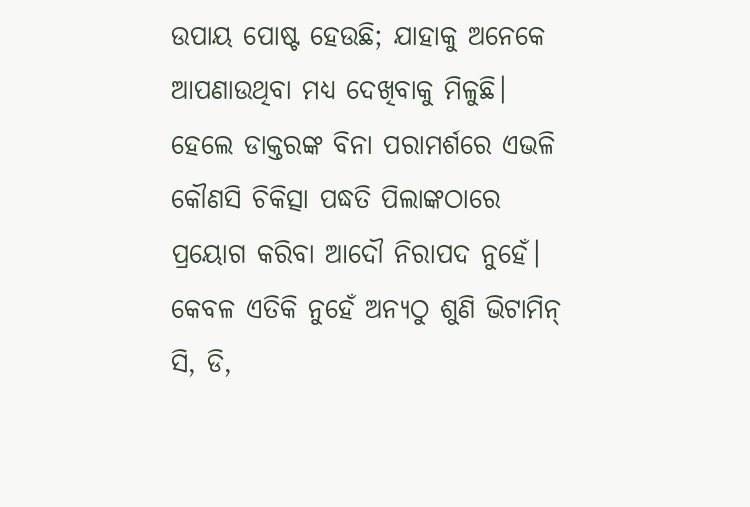ଉପାୟ ପୋଷ୍ଟ ହେଉଛି; ଯାହାକୁ ଅନେକେ ଆପଣାଉଥିବା ମଧ୍ୟ ଦେଖିବାକୁ ମିଳୁଛି। ହେଲେ ଡାକ୍ତରଙ୍କ ବିନା ପରାମର୍ଶରେ ଏଭଳି କୌଣସି ଚିକିତ୍ସା ପଦ୍ଧତି ପିଲାଙ୍କଠାରେ ପ୍ରୟୋଗ କରିବା ଆଦୌ ନିରାପଦ ନୁହେଁ। କେବଳ ଏତିକି ନୁହେଁ ଅନ୍ୟଠୁ ଶୁଣି ଭିଟାମିନ୍ ସି, ଡି,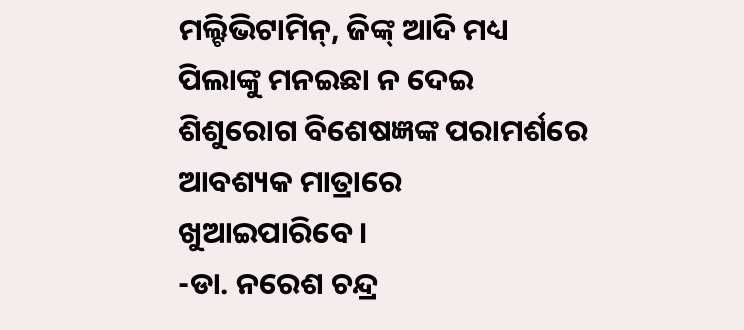ମଲ୍ଟିଭିଟାମିନ୍, ଜିଙ୍କ୍ ଆଦି ମଧ୍ୟ ପିଲାଙ୍କୁ ମନଇଛା ନ ଦେଇ ଶିଶୁରୋଗ ବିଶେଷଜ୍ଞଙ୍କ ପରାମର୍ଶରେ ଆବଶ୍ୟକ ମାତ୍ରାରେ ଖୁଆଇପାରିବେ।
-ଡା. ନରେଶ ଚନ୍ଦ୍ର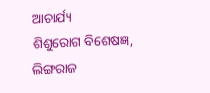ଆଚାର୍ଯ୍ୟ
ଶିଶୁରୋଗ ବିଶେଷଜ୍ଞ, ଲିଙ୍ଗରାଜ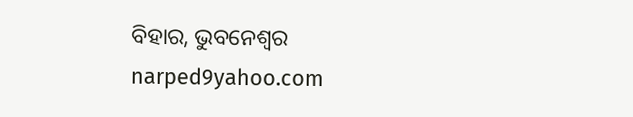ବିହାର, ଭୁବନେଶ୍ୱର
narped9yahoo.com